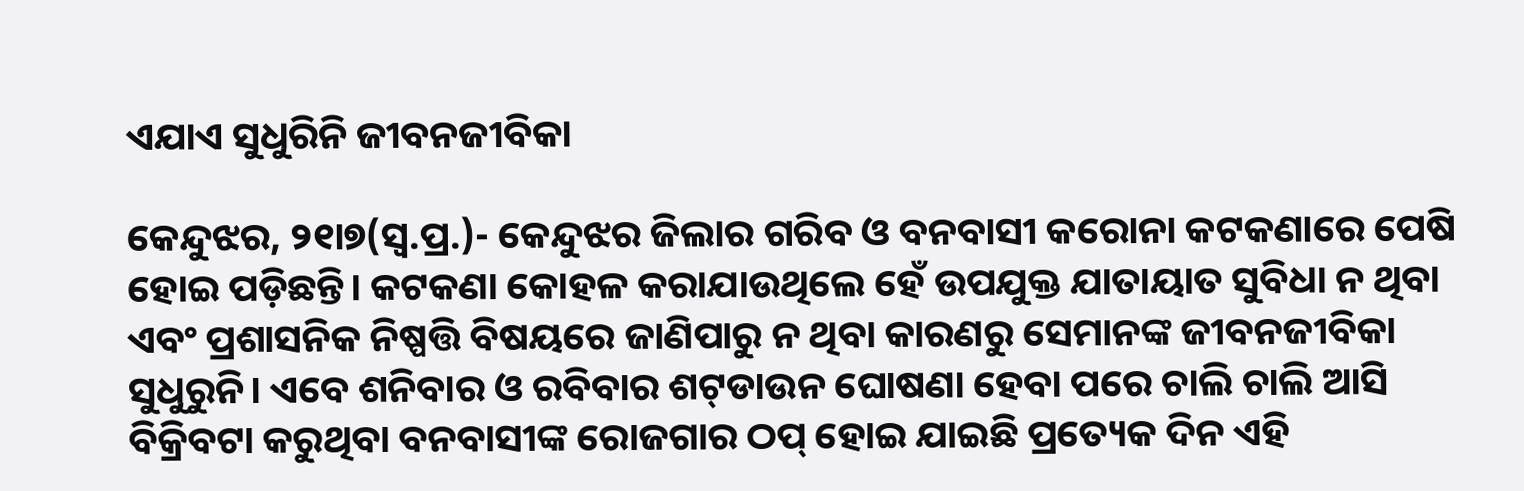ଏଯାଏ ସୁଧୁରିନି ଜୀବନଜୀବିକା

କେନ୍ଦୁଝର, ୨୧ା୭(ସ୍ବ.ପ୍ର.)- କେନ୍ଦୁଝର ଜିଲାର ଗରିବ ଓ ବନବାସୀ କରୋନା କଟକଣାରେ ପେଷି ହୋଇ ପଡ଼ିଛନ୍ତି। କଟକଣା କୋହଳ କରାଯାଉଥିଲେ ହେଁ ଉପଯୁକ୍ତ ଯାତାୟାତ ସୁବିଧା ନ ଥିବା ଏବଂ ପ୍ରଶାସନିକ ନିଷ୍ପତ୍ତି ବିଷୟରେ ଜାଣିପାରୁ ନ ଥିବା କାରଣରୁ ସେମାନଙ୍କ ଜୀବନଜୀବିକା ସୁଧୁରୁନି। ଏବେ ଶନିବାର ଓ ରବିବାର ଶଟ୍‌ଡାଉନ ଘୋଷଣା ହେବା ପରେ ଚାଲି ଚାଲି ଆସି ବିକ୍ରିବଟା କରୁଥିବା ବନବାସୀଙ୍କ ରୋଜଗାର ଠପ୍‌ ହୋଇ ଯାଇଛି ପ୍ରତ୍ୟେକ ଦିନ ଏହି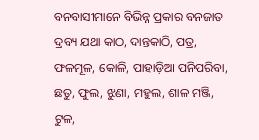ବନବାସୀମାନେ ବିଭିନ୍ନ ପ୍ରକାର ବନଜାତ ଦ୍ରବ୍ୟ ଯଥା କାଠ, ଦାନ୍ତକାଠି, ପତ୍ର, ଫଳମୂଳ, କୋଳି, ପାହାଡ଼ିଆ ପନିପରିବା, ଛତୁ, ଫୁଲ, ଝୁଣା, ମହୁଲ, ଶାଳ ମଞ୍ଜି, ଟୁଳ,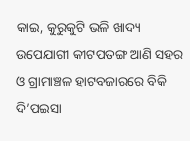କାଇ, କୁରୁକୁଟି ଭଳି ଖାଦ୍ୟ ଉପେଯାଗୀ କୀଟପତଙ୍ଗ ଆଣି ସହର ଓ ଗ୍ରାମାଞ୍ଚଳ ହାଟବଜାରରେ ବିକି ଦି’ପଇସା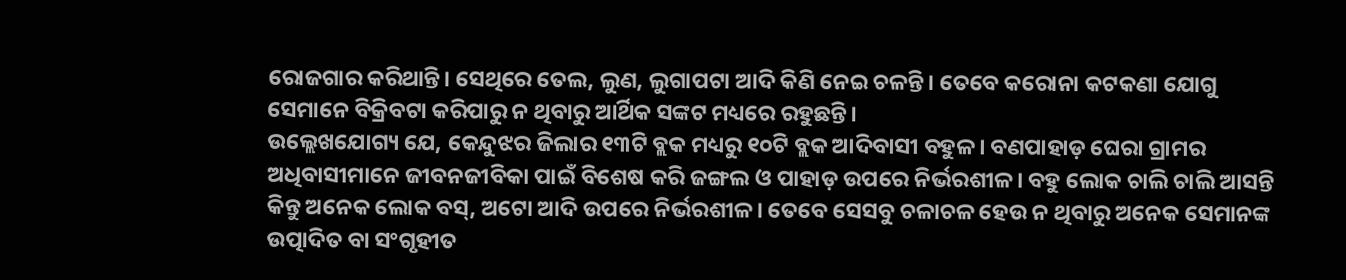ରୋଜଗାର କରିଥାନ୍ତି। ସେଥିରେ ତେଲ, ଲୁଣ, ଲୁଗାପଟା ଆଦି କିଣି ନେଇ ଚଳନ୍ତି। ତେବେ କରୋନା କଟକଣା ଯୋଗୁ ସେମାନେ ବିକ୍ରିବଟା କରିପାରୁ ନ ଥିବାରୁ ଆର୍ଥିକ ସଙ୍କଟ ମଧ୍ୟରେ ରହୁଛନ୍ତି।
ଉଲ୍ଲେଖଯୋଗ୍ୟ ଯେ, କେନ୍ଦୁଝର ଜିଲାର ୧୩ଟି ବ୍ଲକ ମଧ୍ୟରୁ ୧୦ଟି ବ୍ଲକ ଆଦିବାସୀ ବହୁଳ। ବଣପାହାଡ଼ ଘେରା ଗ୍ରାମର ଅଧିବାସୀମାନେ ଜୀବନଜୀବିକା ପାଇଁ ବିଶେଷ କରି ଜଙ୍ଗଲ ଓ ପାହାଡ଼ ଉପରେ ନିର୍ଭରଶୀଳ। ବହୁ ଲୋକ ଚାଲି ଚାଲି ଆସନ୍ତି କିନ୍ତୁ ଅନେକ ଲୋକ ବସ୍‌, ଅଟୋ ଆଦି ଉପରେ ନିର୍ଭରଶୀଳ। ତେବେ ସେସବୁ ଚଳାଚଳ ହେଉ ନ ଥିବାରୁ ଅନେକ ସେମାନଙ୍କ ଉତ୍ପାଦିତ ବା ସଂଗୃହୀତ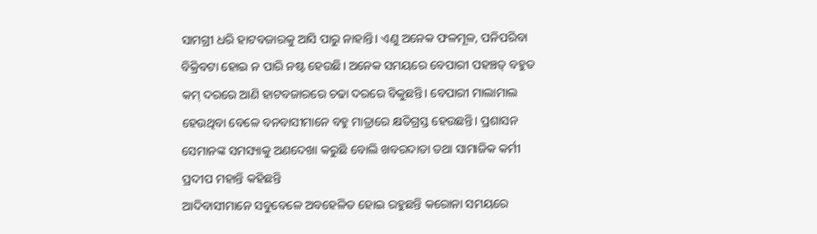ସାମଗ୍ରୀ ଧରି ହାଟବଜାରକୁ ଆସି ପାରୁ ନାହାନ୍ତି। ଏଣୁ ଅନେକ ଫଳମୂଳ, ପନିପରିବା ବିକ୍ରିବଟା ହୋଇ ନ ପାରି ନଷ୍ଟ ହେଉଛି। ଅନେକ ସମୟରେ ବେପାରୀ ପହଞ୍ଚତ୍ ବହୁତ କମ୍‌ ଦରରେ ଆଣି ହାଟବଜାରରେ ଚଢା ଦରରେ ବିକୁଛନ୍ତି। ବେପାରୀ ମାଲାମାଲ ହେଉଥିବା ବେଳେ ବନବାସୀମାନେ ବହୁ ମାତ୍ରାରେ କ୍ଷତିଗ୍ରସ୍ତ ହେଉଛନ୍ତି। ପ୍ରଶାସନ ସେମାନଙ୍କ ସମସ୍ୟାକୁ ଅଣଦେଖା କରୁଛି ବୋଲି ଖବରଦାତା ତଥା ସାମାଜିକ କର୍ମୀ ପ୍ରଦୀପ ମହାନ୍ତି କହିଛନ୍ତି
ଆଦିବାସୀମାନେ ସବୁବେଳେ ଅବହେଳିତ ହୋଇ ରହୁଛନ୍ତି କରୋନା ସମୟରେ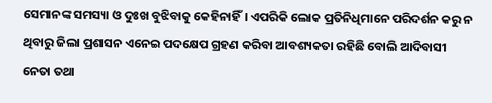ସେମାନଙ୍କ ସମସ୍ୟା ଓ ଦୁଃଖ ବୁଝିବାକୁ କେହିନାହିଁ। ଏପରିକି ଲୋକ ପ୍ରତିନିଧିମାନେ ପରିଦର୍ଶନ କରୁ ନ ଥିବାରୁ ଜିଲା ପ୍ରଶାସନ ଏନେଇ ପଦକ୍ଷେପ ଗ୍ରହଣ କରିବା ଆବଶ୍ୟକତା ରହିଛି ବୋଲି ଆଦିବାସୀ ନେତା ତଥା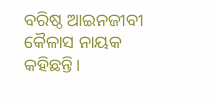ବରିଷ୍ଠ ଆଇନଜୀବୀ କୈଳାସ ନାୟକ କହିଛନ୍ତି।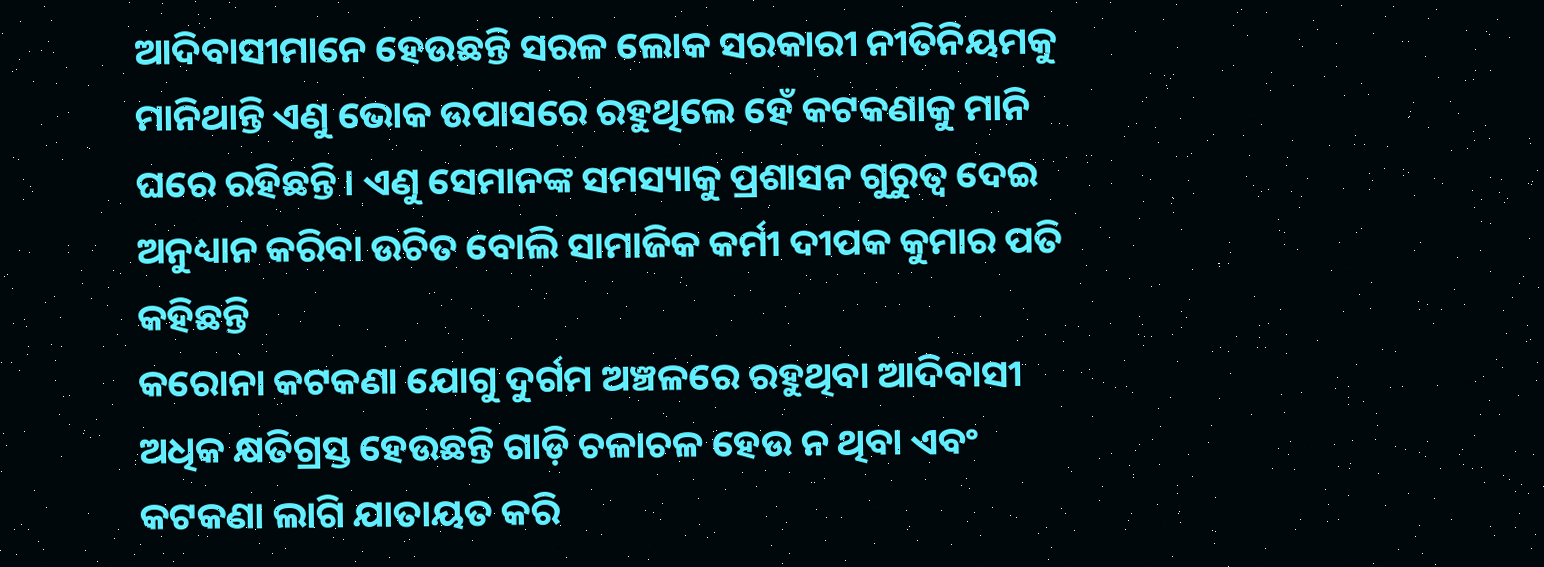ଆଦିବାସୀମାନେ ହେଉଛନ୍ତି ସରଳ ଲୋକ ସରକାରୀ ନୀତିନିୟମକୁ ମାନିଥାନ୍ତି ଏଣୁ ଭୋକ ଉପାସରେ ରହୁଥିଲେ ହେଁ କଟକଣାକୁ ମାନି ଘରେ ରହିଛନ୍ତି। ଏଣୁ ସେମାନଙ୍କ ସମସ୍ୟାକୁ ପ୍ରଶାସନ ଗୁରୁତ୍ୱ ଦେଇ ଅନୁଧ୍ୟାନ କରିବା ଉଚିତ ବୋଲି ସାମାଜିକ କର୍ମୀ ଦୀପକ କୁମାର ପତି କହିଛନ୍ତି
କରୋନା କଟକଣା ଯୋଗୁ ଦୁର୍ଗମ ଅଞ୍ଚଳରେ ରହୁଥିବା ଆଦିବାସୀ ଅଧିକ କ୍ଷତିଗ୍ରସ୍ତ ହେଉଛନ୍ତି ଗାଡ଼ି ଚଳାଚଳ ହେଉ ନ ଥିବା ଏବଂ କଟକଣା ଲାଗି ଯାତାୟତ କରି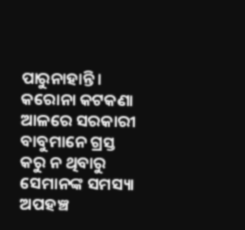ପାରୁନାହାନ୍ତି। କରୋନା କଟକଣା ଆଳରେ ସରକାରୀ ବାବୁମାନେ ଗ୍ରସ୍ତ କରୁ ନ ଥିବାରୁ ସେମାନଙ୍କ ସମସ୍ୟା ଅପହଞ୍ଚ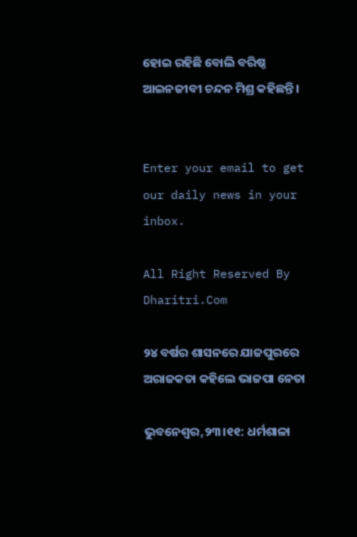ହୋଇ ରହିଛି ବୋଲି ବରିଷ୍ଠ ଆଇନଜୀବୀ ଚନ୍ଦନ ମିଶ୍ର କହିଛନ୍ତି।


Enter your email to get our daily news in your inbox.

All Right Reserved By Dharitri.Com

୨୪ ବର୍ଷର ଶାସନରେ ଯାଜପୁରରେ ଅରାଜକତା କହିଲେ ଭାଜପା ନେତା

ଭୁବନେଶ୍ୱର,୨୩।୧୧: ଧର୍ମଶାଳା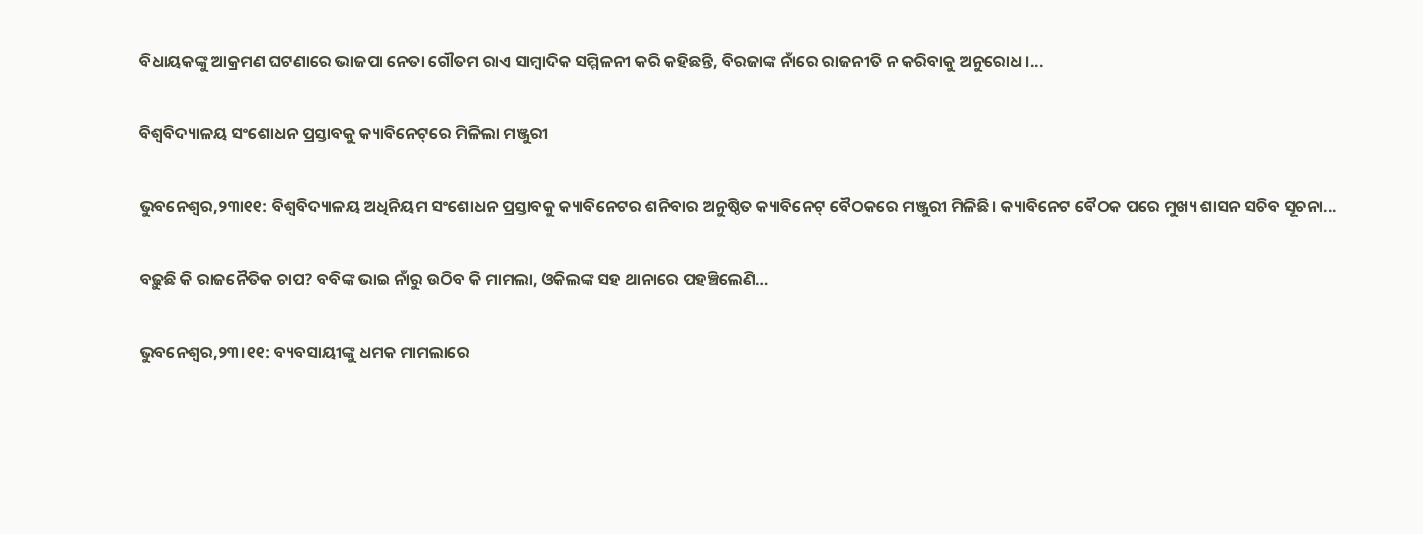ବିଧାୟକଙ୍କୁ ଆକ୍ରମଣ ଘଟଣାରେ ଭାଜପା ନେତା ଗୌତମ ରାଏ ସାମ୍ବାଦିକ ସମ୍ମିଳନୀ କରି କହିଛନ୍ତି, ବିରଜାଙ୍କ ନାଁରେ ରାଜନୀତି ନ କରିବାକୁ ଅନୁରୋଧ।...

ବିଶ୍ୱବିଦ୍ୟାଳୟ ସଂଶୋଧନ ପ୍ରସ୍ତାବକୁ କ୍ୟାବିନେଟ୍‌ରେ ମିଳିଲା ମଞ୍ଜୁରୀ

ଭୁବନେଶ୍ୱର,୨୩ା୧୧: ବିଶ୍ବବିଦ୍ୟାଳୟ ଅଧିନିୟମ ସଂଶୋଧନ ପ୍ରସ୍ତାବକୁ କ୍ୟାବିନେଟର ଶନିବାର ଅନୁଷ୍ଠିତ କ୍ୟାବିନେଟ୍‌ ବୈଠକରେ ମଞ୍ଜୁରୀ ମିଳିଛି। କ୍ୟାବିନେଟ ବୈଠକ ପରେ ମୁଖ୍ୟ ଶାସନ ସଚିବ ସୂଚନା...

ବଢ଼ୁଛି କି ରାଜନୈତିକ ଚାପ? ବବିଙ୍କ ଭାଇ ନାଁରୁ ଉଠିବ କି ମାମଲା, ଓକିଲଙ୍କ ସହ ଥାନାରେ ପହଞ୍ଚିଲେଣି…

ଭୁବନେଶ୍ୱର,୨୩।୧୧: ବ୍ୟବସାୟୀଙ୍କୁ ଧମକ ମାମଲାରେ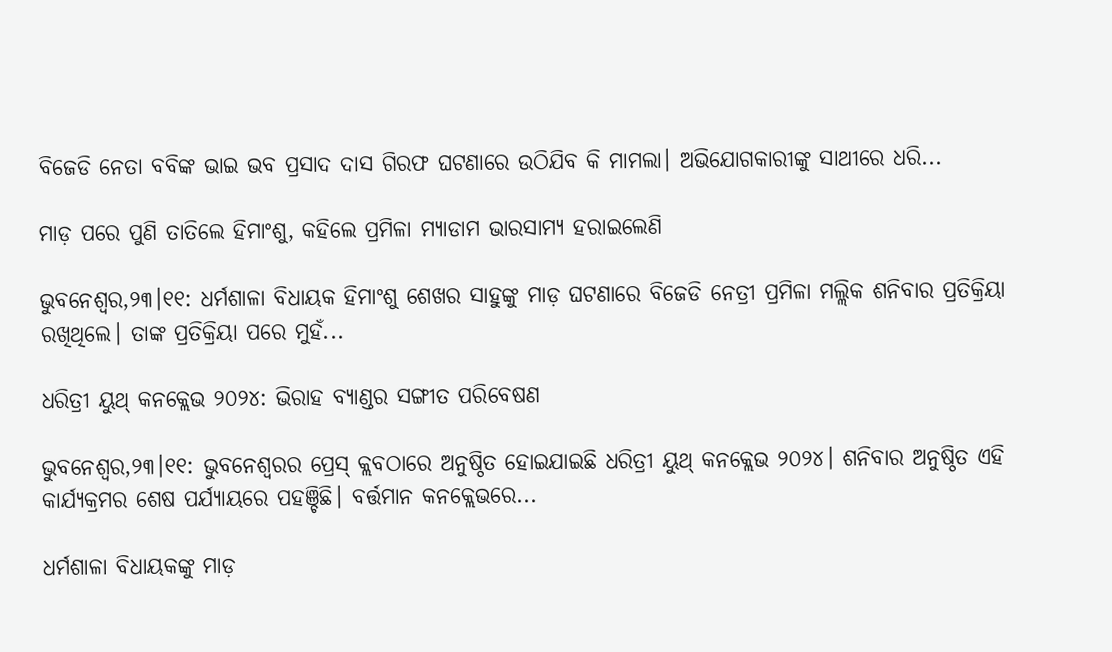ବିଜେଡି ନେତା ବବିଙ୍କ ଭାଇ ଭବ ପ୍ରସାଦ ଦାସ ଗିରଫ ଘଟଣାରେ ଉଠିଯିବ କି ମାମଲା। ଅଭିଯୋଗକାରୀଙ୍କୁ ସାଥୀରେ ଧରି...

ମାଡ଼ ପରେ ପୁଣି ତାତିଲେ ହିମାଂଶୁ, କହିଲେ ପ୍ରମିଳା ମ୍ୟାଡାମ ଭାରସାମ୍ୟ ହରାଇଲେଣି

ଭୁବନେଶ୍ୱର,୨୩।୧୧: ଧର୍ମଶାଳା ବିଧାୟକ ହିମାଂଶୁ ଶେଖର ସାହୁଙ୍କୁ ମାଡ଼ ଘଟଣାରେ ବିଜେଡି ନେତ୍ରୀ ପ୍ରମିଳା ମଲ୍ଲିକ ଶନିବାର ପ୍ରତିକ୍ରିୟା ରଖିଥିଲେ। ତାଙ୍କ ପ୍ରତିକ୍ରିୟା ପରେ ମୁହଁ...

ଧରିତ୍ରୀ ୟୁଥ୍‌ କନକ୍ଲେଭ ୨୦୨୪: ଭିରାହ ବ୍ୟାଣ୍ଡର ସଙ୍ଗୀତ ପରିବେଷଣ

ଭୁବନେଶ୍ୱର,୨୩।୧୧: ଭୁବନେଶ୍ୱରର ପ୍ରେସ୍‌ କ୍ଲବଠାରେ ଅନୁଷ୍ଠିତ ହୋଇଯାଇଛି ଧରିତ୍ରୀ ୟୁଥ୍‌ କନକ୍ଲେଭ ୨୦୨୪। ଶନିବାର ଅନୁଷ୍ଠିତ ଏହି କାର୍ଯ୍ୟକ୍ରମର ଶେଷ ପର୍ଯ୍ୟାୟରେ ପହଞ୍ଚିଛି। ବର୍ତ୍ତମାନ କନକ୍ଲେଭରେ...

ଧର୍ମଶାଳା ବିଧାୟକଙ୍କୁ ମାଡ଼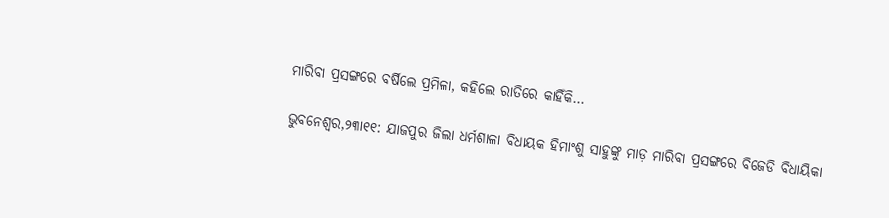ମାରିବା ପ୍ରସଙ୍ଗରେ ବର୍ଷିଲେ ପ୍ରମିଳା, କହିଲେ ରାତିରେ କାହିଁକି…

ଭୁବନେଶ୍ୱର,୨୩ା୧୧: ଯାଜପୁର ଜିଲା ଧର୍ମଶାଳା ବିଧାୟକ ହିମାଂଶୁ ସାହୁଙ୍କୁ ମାଡ଼ ମାରିବା ପ୍ରସଙ୍ଗରେ ବିଜେଡି ବିଧାୟିକା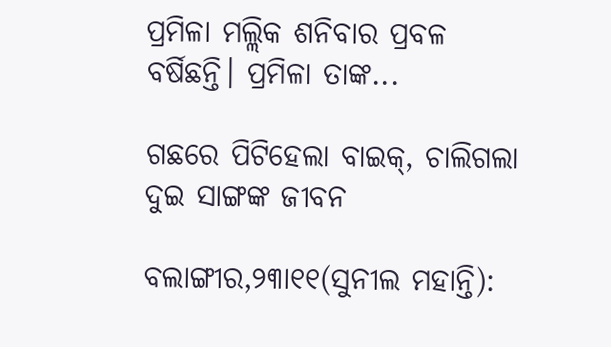ପ୍ରମିଳା ମଲ୍ଲିକ ଶନିବାର ପ୍ରବଳ ବର୍ଷିଛନ୍ତି। ପ୍ରମିଳା ତାଙ୍କ...

ଗଛରେ ପିଟିହେଲା ବାଇକ୍‌, ଚାଲିଗଲା ଦୁଇ ସାଙ୍ଗଙ୍କ ଜୀବନ

ବଲାଙ୍ଗୀର,୨୩ା୧୧(ସୁନୀଲ ମହାନ୍ତି):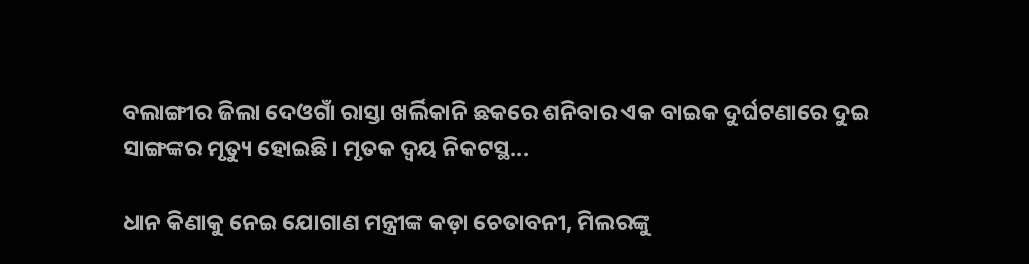ବଲାଙ୍ଗୀର ଜିଲା ଦେଓଗାଁ ରାସ୍ତା ଖର୍ଲିକାନି ଛକରେ ଶନିବାର ଏକ ବାଇକ ଦୁର୍ଘଟଣାରେ ଦୁଇ ସାଙ୍ଗଙ୍କର ମୃତ୍ୟୁ ହୋଇଛି। ମୃତକ ଦ୍ୱୟ ନିକଟସ୍ଥ...

ଧାନ କିଣାକୁ ନେଇ ଯୋଗାଣ ମନ୍ତ୍ରୀଙ୍କ କଡ଼ା ଚେତାବନୀ, ମିଲରଙ୍କୁ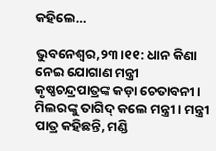କହିଲେ…

ଭୁବନେଶ୍ୱର,୨୩।୧୧: ଧାନ କିଣା ନେଇ ଯୋଗାଣ ମନ୍ତ୍ରୀ କୃଷ୍ଣଚନ୍ଦ୍ରପାତ୍ରଙ୍କ କଡ଼ା ଚେତାବନୀ। ମିଲରଙ୍କୁ ତାଗିଦ୍‌ କଲେ ମନ୍ତ୍ରୀ। ମନ୍ତ୍ରୀ ପାତ୍ର କହିଛନ୍ତି, ମଣ୍ଡି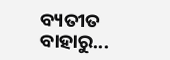ବ୍ୟତୀତ ବାହାରୁ...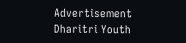Advertisement
Dharitri Youth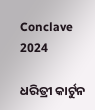Conclave 2024

ଧରିତ୍ରୀ କାର୍ଟୁନ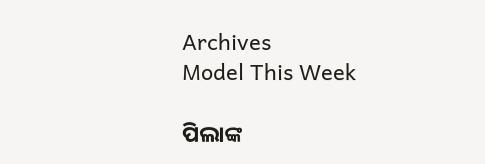Archives
Model This Week

ପିଲାଙ୍କ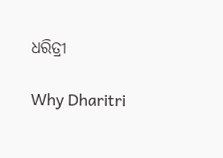ଧରିତ୍ରୀ

Why Dharitri